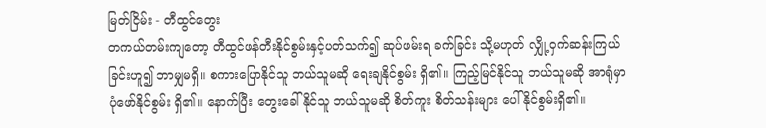မြတ်ငြိမ်း - တီထွင်တွေး
တကယ်တမ်းကျတော့ တီထွင်ဖန်တီးနိုင်စွမ်းနှင့်ပတ်သက်၍ ဆုပ်ဖမ်းရ ခက်ခြင်း သို့မဟုတ် လျှို့ဝှက်ဆန်းကြယ်ခြင်းဟူ၍ ဘာမျှမရှိ။ စကားပြောနိုင်သူ ဘယ်သူမဆို ရေးချနိုင်စွမ်း ရှိ၏။ ကြည့်မြင်နိုင်သူ ဘယ်သူမဆို အာရုံမှာ ပုံဖော်နိုင်စွမ်း ရှိ၏။ နောက်ပြီး တွေးခေါ်နိုင်သူ ဘယ်သူမဆို စိတ်ကူး စိတ်သန်းများ ပေါ်နိုင်စွမ်းရှိ၏။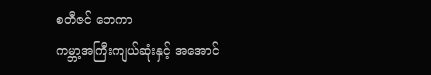စတီဇင် ဘေကာ
ကမ္ဘာ့အကြီးကျယ်ဆုံးနှင့် အအောင်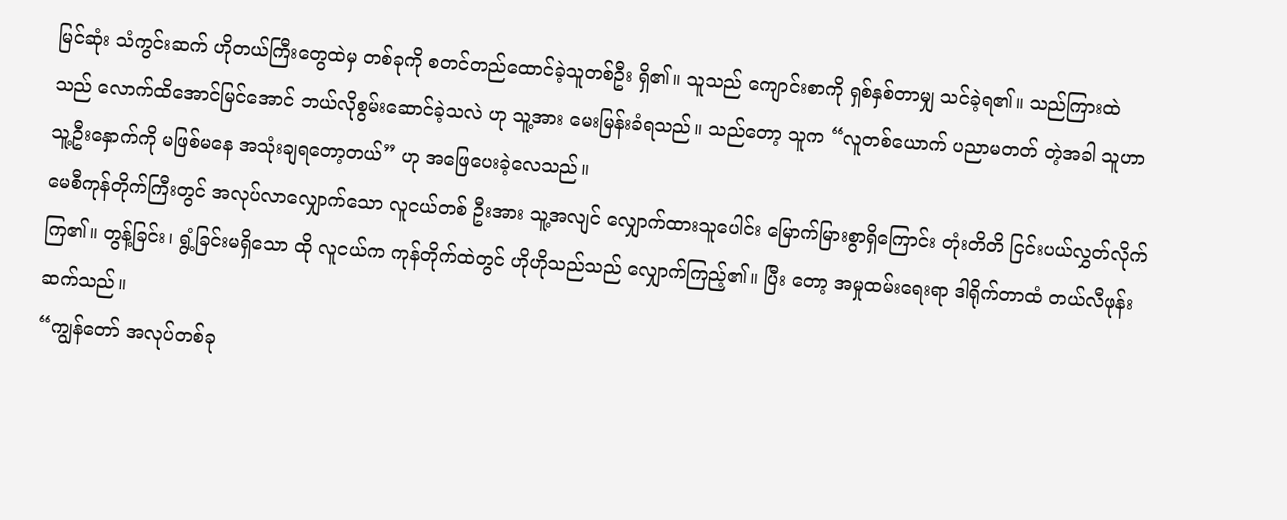မြင်ဆုံး သံကွင်းဆက် ဟိုတယ်ကြီးတွေထဲမှ တစ်ခုကို စတင်တည်ထောင်ခဲ့သူတစ်ဦး ရှိ၏။ သူသည် ကျောင်းစာကို ရှစ်နှစ်တာမျှ သင်ခဲ့ရ၏။ သည်ကြားထဲ သည် လောက်ထိအောင်မြင်အောင် ဘယ်လိုစွမ်းဆောင်ခဲ့သလဲ ဟု သူ့အား မေးမြန်းခံရသည်။ သည်တော့ သူက “လူတစ်ယောက် ပညာမတတ် တဲ့အခါ သူဟာ သူ့ဦးနှောက်ကို မဖြစ်မနေ အသုံးချရတော့တယ်” ဟု အဖြေပေးခဲ့လေသည်။
မေစီကုန်တိုက်ကြီးတွင် အလုပ်လာလျှောက်သော လူငယ်တစ် ဦးအား သူ့အလျင် လျှောက်ထားသူပေါင်း မြောက်မြားစွာရှိကြောင်း တုံးတိတိ ငြင်းပယ်လွှတ်လိုက်ကြ၏။ တွန့်ခြင်း၊ ရွံ့ခြင်းမရှိသော ထို လူငယ်က ကုန်တိုက်ထဲတွင် ဟိုဟိုသည်သည် လျှောက်ကြည့်၏။ ပြီး တော့ အမှုထမ်းရေးရာ ဒါရိုက်တာထံ တယ်လီဖုန်းဆက်သည်။
“ကျွန်တော် အလုပ်တစ်ခု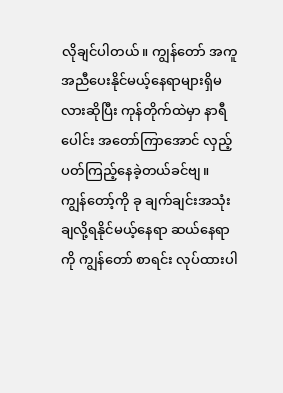လိုချင်ပါတယ်။ ကျွန်တော် အကူ အညီပေးနိုင်မယ့်နေရာများရှိမလားဆိုပြီး ကုန်တိုက်ထဲမှာ နာရီပေါင်း အတော်ကြာအောင် လှည့်ပတ်ကြည့်နေခဲ့တယ်ခင်ဗျ။ ကျွန်တော့်ကို ခု ချက်ချင်းအသုံးချလို့ရနိုင်မယ့်နေရာ ဆယ်နေရာကို ကျွန်တော် စာရင်း လုပ်ထားပါ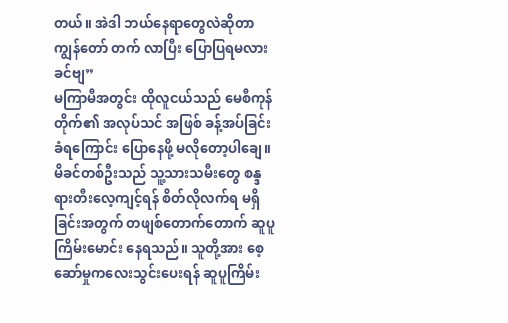တယ်။ အဲဒါ ဘယ်နေရာတွေလဲဆိုတာ ကျွန်တော် တက် လာပြီး ပြောပြရမလားခင်ဗျ”
မကြာမီအတွင်း ထိုလူငယ်သည် မေစီကုန်တိုက်၏ အလုပ်သင် အဖြစ် ခန့်အပ်ခြင်းခံရကြောင်း ပြောနေဖို့ မလိုတော့ပါချေ။
မိခင်တစ်ဦးသည် သူ့သားသမီးတွေ စန္ဒရားတီးလေ့ကျင့်ရန် စိတ်လိုလက်ရ မရှိခြင်းအတွက် တဖျစ်တောက်တောက် ဆူပူကြိမ်းမောင်း နေရသည်။ သူတို့အား စေ့ဆော်မှုကလေးသွင်းပေးရန် ဆူပူကြိမ်း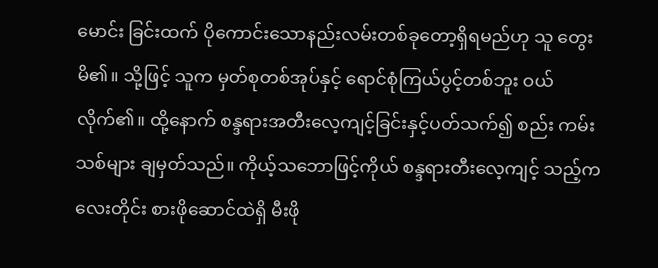မောင်း ခြင်းထက် ပိုကောင်းသောနည်းလမ်းတစ်ခုတော့ရှိရမည်ဟု သူ တွေး မိ၏။ သို့ဖြင့် သူက မှတ်စုတစ်အုပ်နှင့် ရောင်စုံကြယ်ပွင့်တစ်ဘူး ဝယ် လိုက်၏။ ထို့နောက် စန္ဒရားအတီးလေ့ကျင့်ခြင်းနှင့်ပတ်သက်၍ စည်း ကမ်းသစ်များ ချမှတ်သည်။ ကိုယ့်သဘောဖြင့်ကိုယ် စန္ဒရားတီးလေ့ကျင့် သည့်ကလေးတိုင်း စားဖိုဆောင်ထဲရှိ မီးဖို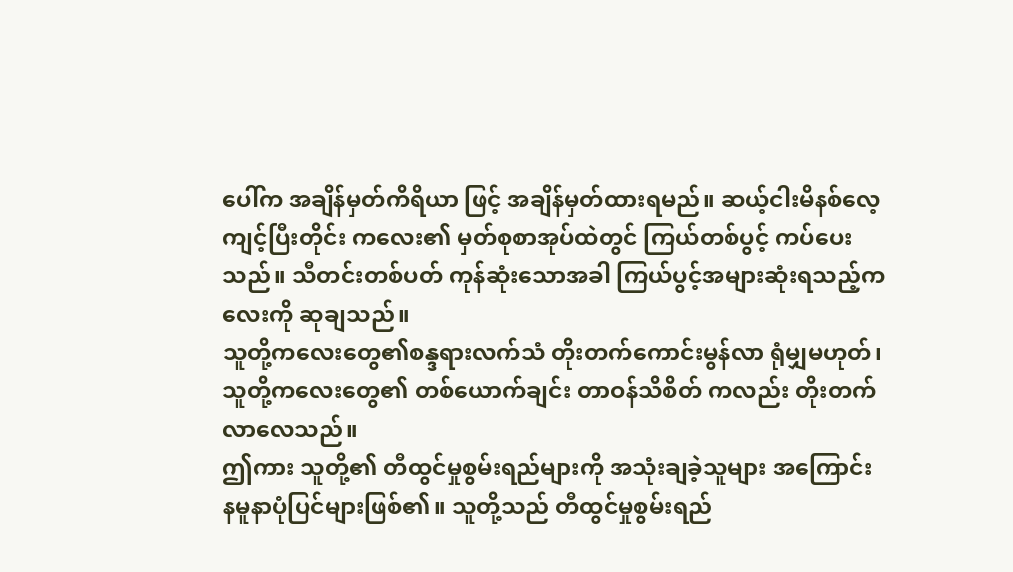ပေါ်က အချိန်မှတ်ကိရိယာ ဖြင့် အချိန်မှတ်ထားရမည်။ ဆယ့်ငါးမိနစ်လေ့ကျင့်ပြီးတိုင်း ကလေး၏ မှတ်စုစာအုပ်ထဲတွင် ကြယ်တစ်ပွင့် ကပ်ပေးသည်။ သီတင်းတစ်ပတ် ကုန်ဆုံးသောအခါ ကြယ်ပွင့်အများဆုံးရသည့်ကလေးကို ဆုချသည်။
သူတို့ကလေးတွေ၏စန္ဒရားလက်သံ တိုးတက်ကောင်းမွန်လာ ရုံမျှမဟုတ်၊ သူတို့ကလေးတွေ၏ တစ်ယောက်ချင်း တာဝန်သိစိတ် ကလည်း တိုးတက်လာလေသည်။
ဤကား သူတို့၏ တီထွင်မှုစွမ်းရည်များကို အသုံးချခဲ့သူများ အကြောင်း နမူနာပုံပြင်များဖြစ်၏။ သူတို့သည် တီထွင်မှုစွမ်းရည်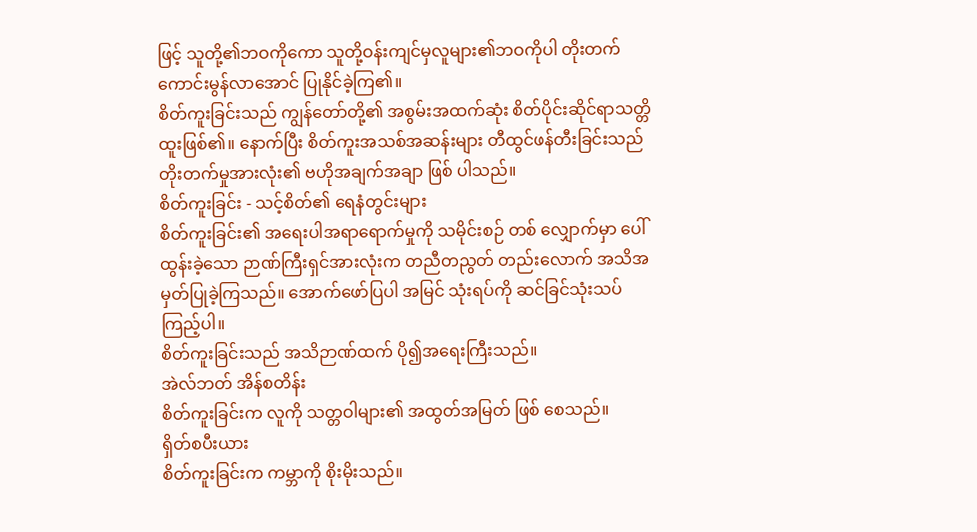ဖြင့် သူတို့၏ဘဝကိုကော သူတို့ဝန်းကျင်မှလူများ၏ဘဝကိုပါ တိုးတက် ကောင်းမွန်လာအောင် ပြုနိုင်ခဲ့ကြ၏။
စိတ်ကူးခြင်းသည် ကျွန်တော်တို့၏ အစွမ်းအထက်ဆုံး စိတ်ပိုင်းဆိုင်ရာသတ္တိထူးဖြစ်၏။ နောက်ပြီး စိတ်ကူးအသစ်အဆန်းများ တီထွင်ဖန်တီးခြင်းသည် တိုးတက်မှုအားလုံး၏ ဗဟိုအချက်အချာ ဖြစ် ပါသည်။
စိတ်ကူးခြင်း - သင့်စိတ်၏ ရေနံတွင်းများ
စိတ်ကူးခြင်း၏ အရေးပါအရာရောက်မှုကို သမိုင်းစဉ် တစ် လျှောက်မှာ ပေါ်ထွန်းခဲ့သော ဉာဏ်ကြီးရှင်အားလုံးက တညီတညွတ် တည်းလောက် အသိအမှတ်ပြုခဲ့ကြသည်။ အောက်ဖော်ပြပါ အမြင် သုံးရပ်ကို ဆင်ခြင်သုံးသပ်ကြည့်ပါ။
စိတ်ကူးခြင်းသည် အသိဉာဏ်ထက် ပို၍အရေးကြီးသည်။
အဲလ်ဘတ် အိန်စတိန်း
စိတ်ကူးခြင်းက လူကို သတ္တဝါများ၏ အထွတ်အမြတ် ဖြစ် စေသည်။
ရှိတ်စပီးယား
စိတ်ကူးခြင်းက ကမ္ဘာကို စိုးမိုးသည်။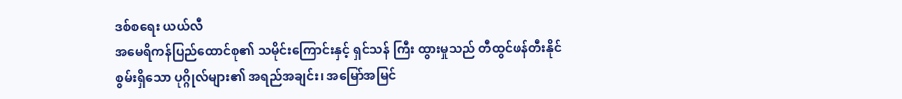ဒစ်စရေး ယယ်လီ
အမေရိကန်ပြည်ထောင်စု၏ သမိုင်းကြောင်းနှင့် ရှင်သန် ကြီး ထွားမှုသည် တီထွင်ဖန်တီးနိုင်စွမ်းရှိသော ပုဂ္ဂိုလ်များ၏ အရည်အချင်း၊ အမြော်အမြင်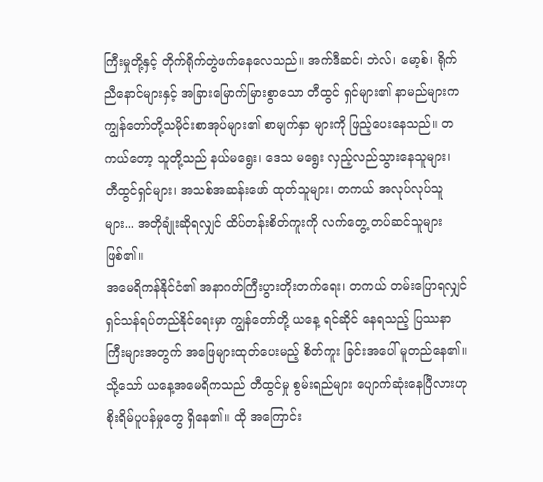ကြီးမှုတို့နှင့် တိုက်ရိုက်တွဲဖက်နေလေသည်။ အက်ဒီဆင်၊ ဘဲလ်၊ မော့စ်၊ ရိုက်ညီနောင်များနှင့် အခြားမြောက်မြားစွာသော တီထွင် ရှင်များ၏ နာမည်များက ကျွန်တော်တို့သမိုင်းစာအုပ်များ၏ စာမျက်နှာ များကို ဖြည့်ပေးနေသည်။ တကယ်တော့ သူတို့သည် နယ်မရွေး၊ ဒေသ မရွေး လှည့်လည်သွားနေသူများ၊ တီထွင်ရှင်များ၊ အသစ်အဆန်းဖော် ထုတ်သူများ၊ တကယ် အလုပ်လုပ်သူများ... အတိုချုံးဆိုရလျှင် ထိပ်တန်းစိတ်ကူးကို လက်တွေ့ တပ်ဆင်သူများဖြစ်၏။
အမေရိကန်နိုင်ငံ၏ အနာဂတ်ကြီးပွားတိုးတက်ရေး၊ တကယ် တမ်းပြောရလျှင် ရှင်သန်ရပ်တည်နိုင်ရေးမှာ ကျွန်တော်တို့ ယနေ့ ရင်ဆိုင် နေရသည့် ပြဿနာကြီးများအတွက် အဖြေများထုတ်ပေးမည့် စိတ်ကူး ခြင်းအပေါ် မူတည်နေ၏။ သို့သော် ယနေ့အမေရိကသည် တီထွင်မှု စွမ်းရည်များ ပျောက်ဆုံးနေပြီလားဟု စိုးရိမ်ပူပန်မှုတွေ ရှိနေ၏။ ထို အကြောင်း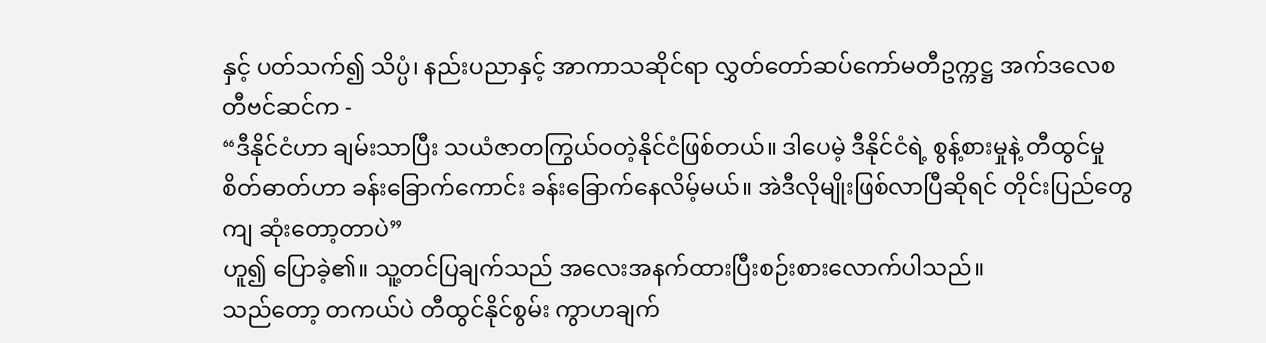နှင့် ပတ်သက်၍ သိပ္ပံ၊ နည်းပညာနှင့် အာကာသဆိုင်ရာ လွှတ်တော်ဆပ်ကော်မတီဥက္ကဋ္ဌ အက်ဒလေစတီဗင်ဆင်က -
“ဒီနိုင်ငံဟာ ချမ်းသာပြီး သယံဇာတကြွယ်ဝတဲ့နိုင်ငံဖြစ်တယ်။ ဒါပေမဲ့ ဒီနိုင်ငံရဲ့ စွန့်စားမှုနဲ့ တီထွင်မှုစိတ်ဓာတ်ဟာ ခန်းခြောက်ကောင်း ခန်းခြောက်နေလိမ့်မယ်။ အဲဒီလိုမျိုးဖြစ်လာပြီဆိုရင် တိုင်းပြည်တွေ ကျ ဆုံးတော့တာပဲ”
ဟူ၍ ပြောခဲ့၏။ သူ့တင်ပြချက်သည် အလေးအနက်ထားပြီးစဉ်းစားလောက်ပါသည်။
သည်တော့ တကယ်ပဲ တီထွင်နိုင်စွမ်း ကွာဟချက်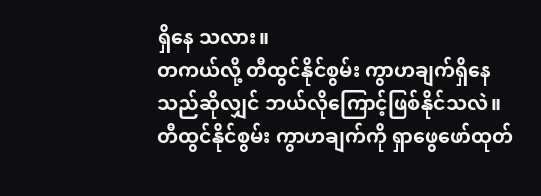ရှိနေ သလား။
တကယ်လို့ တီထွင်နိုင်စွမ်း ကွာဟချက်ရှိနေသည်ဆိုလျှင် ဘယ်လိုကြောင့်ဖြစ်နိုင်သလဲ။
တီထွင်နိုင်စွမ်း ကွာဟချက်ကို ရှာဖွေဖော်ထုတ်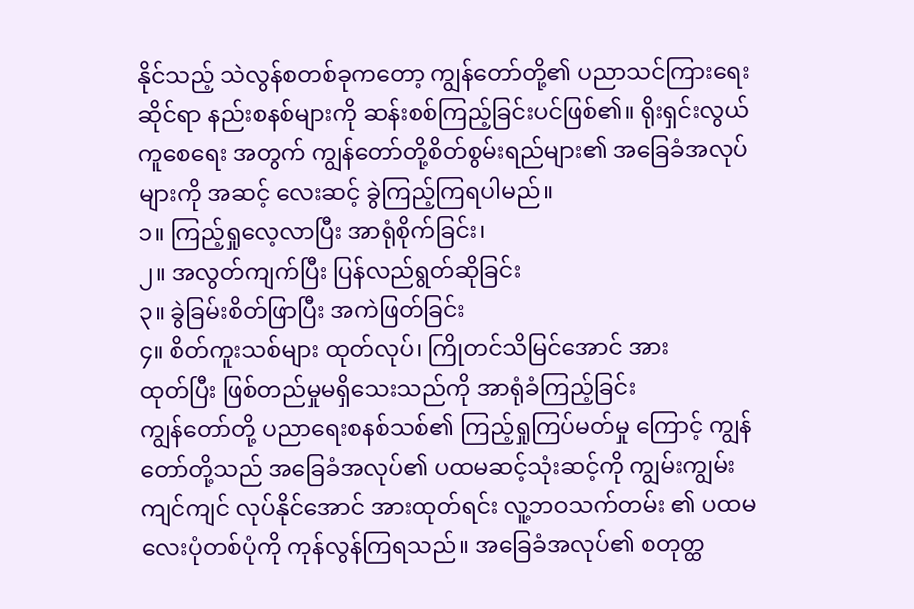နိုင်သည့် သဲလွန်စတစ်ခုကတော့ ကျွန်တော်တို့၏ ပညာသင်ကြားရေးဆိုင်ရာ နည်းစနစ်များကို ဆန်းစစ်ကြည့်ခြင်းပင်ဖြစ်၏။ ရိုးရှင်းလွယ်ကူစေရေး အတွက် ကျွန်တော်တို့စိတ်စွမ်းရည်များ၏ အခြေခံအလုပ်များကို အဆင့် လေးဆင့် ခွဲကြည့်ကြရပါမည်။
၁။ ကြည့်ရှုလေ့လာပြီး အာရုံစိုက်ခြင်း၊
၂။ အလွတ်ကျက်ပြီး ပြန်လည်ရွတ်ဆိုခြင်း
၃။ ခွဲခြမ်းစိတ်ဖြာပြီး အကဲဖြတ်ခြင်း
၄။ စိတ်ကူးသစ်များ ထုတ်လုပ်၊ ကြိုတင်သိမြင်အောင် အား
ထုတ်ပြီး ဖြစ်တည်မှုမရှိသေးသည်ကို အာရုံခံကြည့်ခြင်း
ကျွန်တော်တို့ ပညာရေးစနစ်သစ်၏ ကြည့်ရှုကြပ်မတ်မှု ကြောင့် ကျွန်တော်တို့သည် အခြေခံအလုပ်၏ ပထမဆင့်သုံးဆင့်ကို ကျွမ်းကျွမ်းကျင်ကျင် လုပ်နိုင်အောင် အားထုတ်ရင်း လူ့ဘဝသက်တမ်း ၏ ပထမလေးပုံတစ်ပုံကို ကုန်လွန်ကြရသည်။ အခြေခံအလုပ်၏ စတုတ္ထ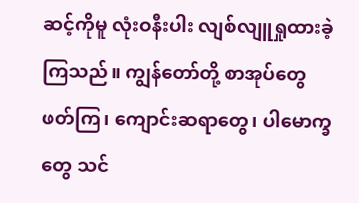ဆင့်ကိုမူ လုံးဝနီးပါး လျစ်လျူရှုထားခဲ့ကြသည်။ ကျွန်တော်တို့ စာအုပ်တွေဖတ်ကြ၊ ကျောင်းဆရာတွေ၊ ပါမောက္ခတွေ သင်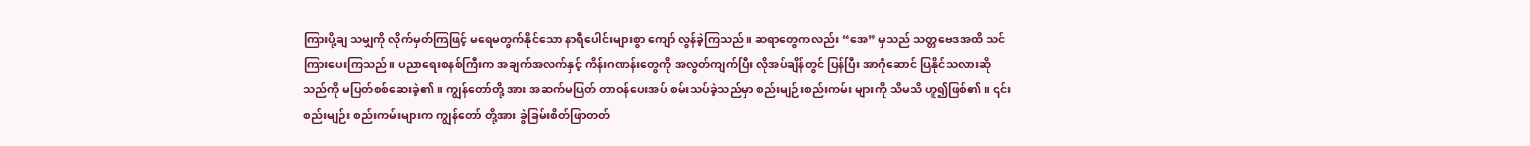ကြားပို့ချ သမျှကို လိုက်မှတ်ကြဖြင့် မရေမတွက်နိုင်သော နာရီပေါင်းများစွာ ကျော် လွန်ခဲ့ကြသည်။ ဆရာတွေကလည်း “အေ” မှသည် သတ္တဗေဒအထိ သင်ကြားပေးကြသည်။ ပညာရေးစနစ်ကြီးက အချက်အလက်နှင့် ကိန်းဂဏန်းတွေကို အလွတ်ကျက်ပြီး လိုအပ်ချိန်တွင် ပြန်ပြီး အာဂုံဆောင် ပြနိုင်သလားဆိုသည်ကို မပြတ်စစ်ဆေးခဲ့၏။ ကျွန်တော်တို့ အား အဆက်မပြတ် တာဝန်ပေးအပ် စမ်းသပ်ခဲ့သည်မှာ စည်းမျဉ်းစည်းကမ်း များကို သိမသိ ဟူ၍ဖြစ်၏။ ၎င်းစည်းမျဉ်း စည်းကမ်းများက ကျွန်တော် တို့အား ခွဲခြမ်းစိတ်ဖြာတတ်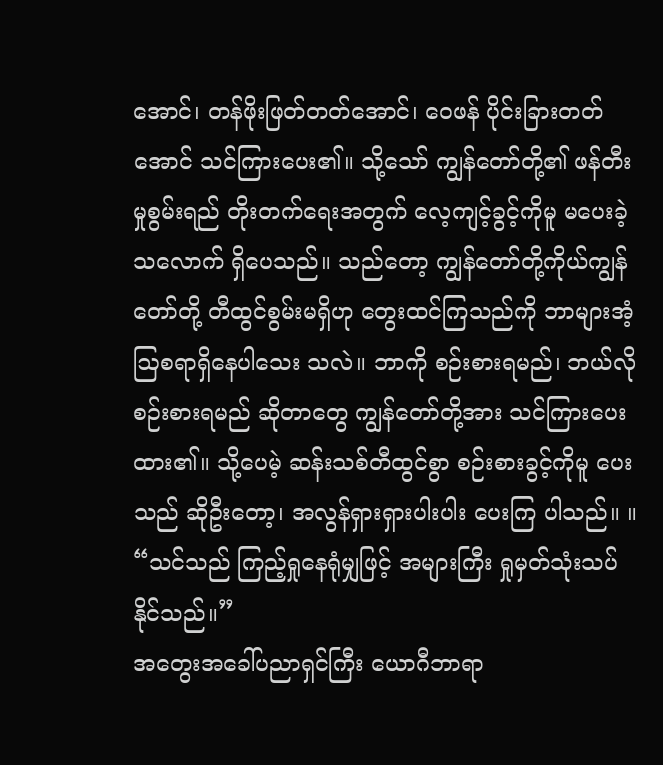အောင်၊ တန်ဖိုးဖြတ်တတ်အောင်၊ ဝေဖန် ပိုင်းခြားတတ်အောင် သင်ကြားပေး၏။ သို့သော် ကျွန်တော်တို့၏ ဖန်တီးမှုစွမ်းရည် တိုးတက်ရေးအတွက် လေ့ကျင့်ခွင့်ကိုမူ မပေးခဲ့ သလောက် ရှိပေသည်။ သည်တော့ ကျွန်တော်တို့ကိုယ်ကျွန်တော်တို့ တီထွင်စွမ်းမရှိဟု တွေးထင်ကြသည်ကို ဘာများအံ့ဩစရာရှိနေပါသေး သလဲ။ ဘာကို စဉ်းစားရမည်၊ ဘယ်လိုစဉ်းစားရမည် ဆိုတာတွေ ကျွန်တော်တို့အား သင်ကြားပေး ထား၏။ သို့ပေမဲ့ ဆန်းသစ်တီထွင်စွာ စဉ်းစားခွင့်ကိုမူ ပေးသည် ဆိုဦးတော့၊ အလွန်ရှားရှားပါးပါး ပေးကြ ပါသည်။ ။
“သင်သည် ကြည့်ရှုနေရုံမျှဖြင့် အများကြီး ရှုမှတ်သုံးသပ် နိုင်သည်။”
အတွေးအခေါ်ပညာရှင်ကြီး ယောဂီဘာရာ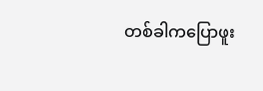တစ်ခါကပြောဖူး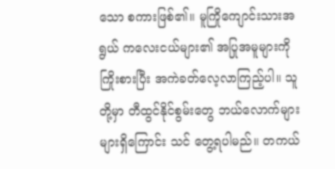သော စကားဖြစ်၏။ မူကြိုကျောင်းသားအရွယ် ကလေးငယ်များ၏ အပြုအမူများကို ကြိုးစားပြီး အကဲခတ်လေ့လာကြည့်ပါ။ သူတို့မှာ တီထွင်နိုင်စွမ်းတွေ ဘယ်လောက်များများရှိကြောင်း သင် တွေ့ရပါမည်။ တကယ်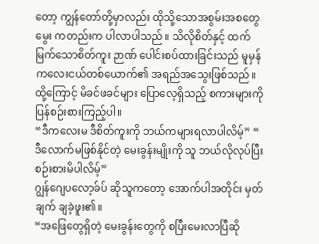တော့ ကျွန်တော်တို့မှာလည်း ထိုသို့သောအစွမ်းအစတွေ မွေး ကတည်းက ပါလာပါသည်။ သိလိုစိတ်နှင့် ထက်မြက်သောစိတ်ကူး ဉာဏ် ပေါင်းစပ်ထားခြင်းသည် မူမှန်ကလေးငယ်တစ်ယောက်၏ အရည်အသွေးဖြစ်သည်။ ထို့ကြောင့် မိခင်ဖခင်များ ပြောလေ့ရှိသည့် စကားများကို ပြန်စဉ်းစားကြည့်ပါ။
“ဒီကလေးမ ဒီစိတ်ကူးကို ဘယ်ကများရလာပါလိမ့်” “
ဒီလောက်မဖြစ်နိုင်တဲ့ မေးခွန်းမျိုးကို သူ ဘယ်လိုလုပ်ပြီး စဉ်းစားမိပါလိမ့်”
ဂျွန်ဂျေပလော့ခ်ပ် ဆိုသူကတော့ အောက်ပါအတိုင်း မှတ်ချက် ချခဲ့ဖူး၏။
“အဖြေတွေရှိတဲ့ မေးခွန်းတွေကို စပြီးမေးလာပြီဆို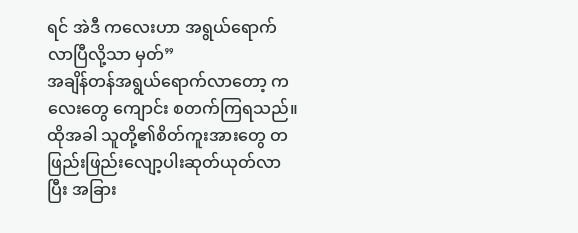ရင် အဲဒီ ကလေးဟာ အရွယ်ရောက်လာပြီလို့သာ မှတ်”
အချိန်တန်အရွယ်ရောက်လာတော့ ကလေးတွေ ကျောင်း စတက်ကြရသည်။ ထိုအခါ သူတို့၏စိတ်ကူးအားတွေ တဖြည်းဖြည်းလျော့ပါးဆုတ်ယုတ်လာပြီး အခြား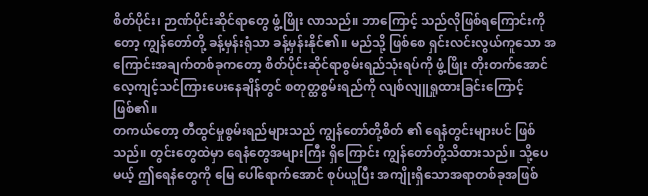စိတ်ပိုင်း၊ ဉာဏ်ပိုင်းဆိုင်ရာတွေ ဖွံ့ဖြိုး လာသည်။ ဘာကြောင့် သည်လိုဖြစ်ရကြောင်းကိုတော့ ကျွန်တော်တို့ ခန့်မှန်းရုံသာ ခန့်မှန်းနိုင်၏။ မည်သို့ ဖြစ်စေ ရှင်းလင်းလွယ်ကူသော အကြောင်းအချက်တစ်ခုကတော့ စိတ်ပိုင်းဆိုင်ရာစွမ်းရည်သုံးရပ်ကို ဖွံ့ဖြိုး တိုးတက်အောင် လေ့ကျင့်သင်ကြားပေးနေချိန်တွင် စတုတ္ထစွမ်းရည်ကို လျစ်လျူရှုထားခြင်းကြောင့်ဖြစ်၏။
တကယ်တော့ တီထွင်မှုစွမ်းရည်များသည် ကျွန်တော်တို့စိတ် ၏ ရေနံတွင်းများပင် ဖြစ်သည်။ တွင်းတွေထဲမှာ ရေနံတွေအများကြီး ရှိကြောင်း ကျွန်တော်တို့သိထားသည်။ သို့ပေမယ့် ဤရေနံတွေကို မြေ ပေါ်ရောက်အောင် စုပ်ယူပြီး အကျိုးရှိသောအရာတစ်ခုအဖြစ်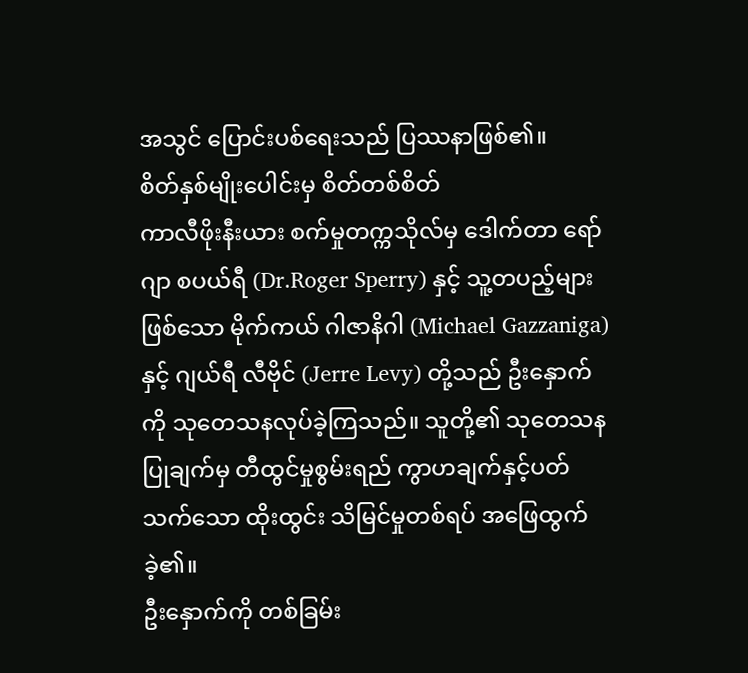အသွင် ပြောင်းပစ်ရေးသည် ပြဿနာဖြစ်၏။
စိတ်နှစ်မျိုးပေါင်းမှ စိတ်တစ်စိတ်
ကာလီဖိုးနီးယား စက်မှုတက္ကသိုလ်မှ ဒေါက်တာ ရော်ဂျာ စပယ်ရီ (Dr.Roger Sperry) နှင့် သူ့တပည့်များဖြစ်သော မိုက်ကယ် ဂါဇာနိဂါ (Michael Gazzaniga) နှင့် ဂျယ်ရီ လီဗိုင် (Jerre Levy) တို့သည် ဦးနှောက်ကို သုတေသနလုပ်ခဲ့ကြသည်။ သူတို့၏ သုတေသန ပြုချက်မှ တီထွင်မှုစွမ်းရည် ကွာဟချက်နှင့်ပတ်သက်သော ထိုးထွင်း သိမြင်မှုတစ်ရပ် အဖြေထွက်ခဲ့၏။
ဦးနှောက်ကို တစ်ခြမ်း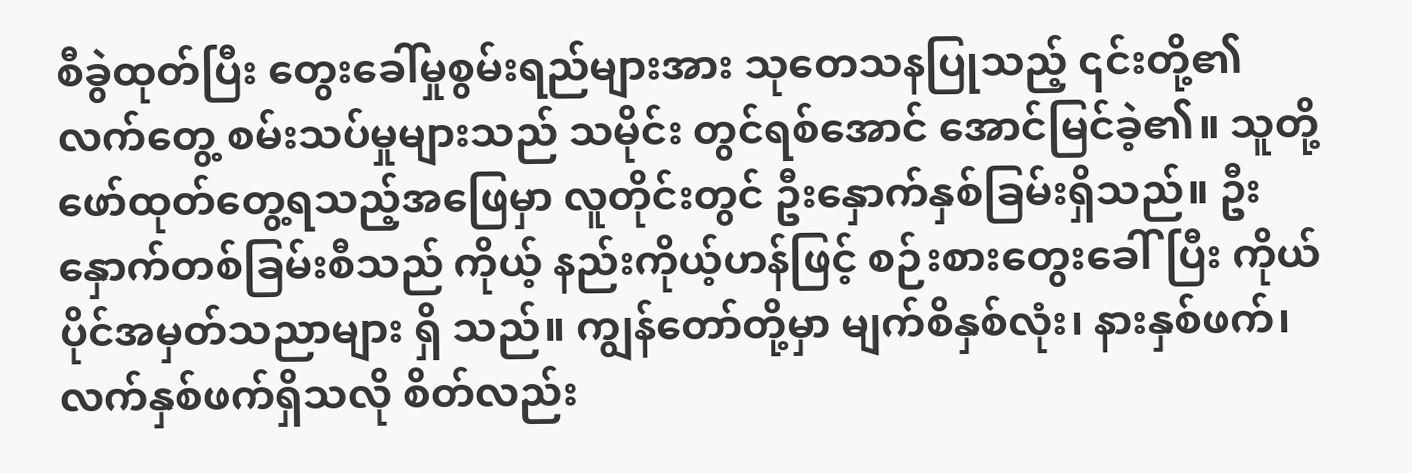စီခွဲထုတ်ပြီး တွေးခေါ်မှုစွမ်းရည်များအား သုတေသနပြုသည့် ၎င်းတို့၏ လက်တွေ့ စမ်းသပ်မှုများသည် သမိုင်း တွင်ရစ်အောင် အောင်မြင်ခဲ့၏။ သူတို့ဖော်ထုတ်တွေ့ရသည့်အဖြေမှာ လူတိုင်းတွင် ဦးနှောက်နှစ်ခြမ်းရှိသည်။ ဦးနှောက်တစ်ခြမ်းစီသည် ကိုယ့် နည်းကိုယ့်ဟန်ဖြင့် စဉ်းစားတွေးခေါ်ပြီး ကိုယ်ပိုင်အမှတ်သညာများ ရှိ သည်။ ကျွန်တော်တို့မှာ မျက်စိနှစ်လုံး၊ နားနှစ်ဖက်၊ လက်နှစ်ဖက်ရှိသလို စိတ်လည်း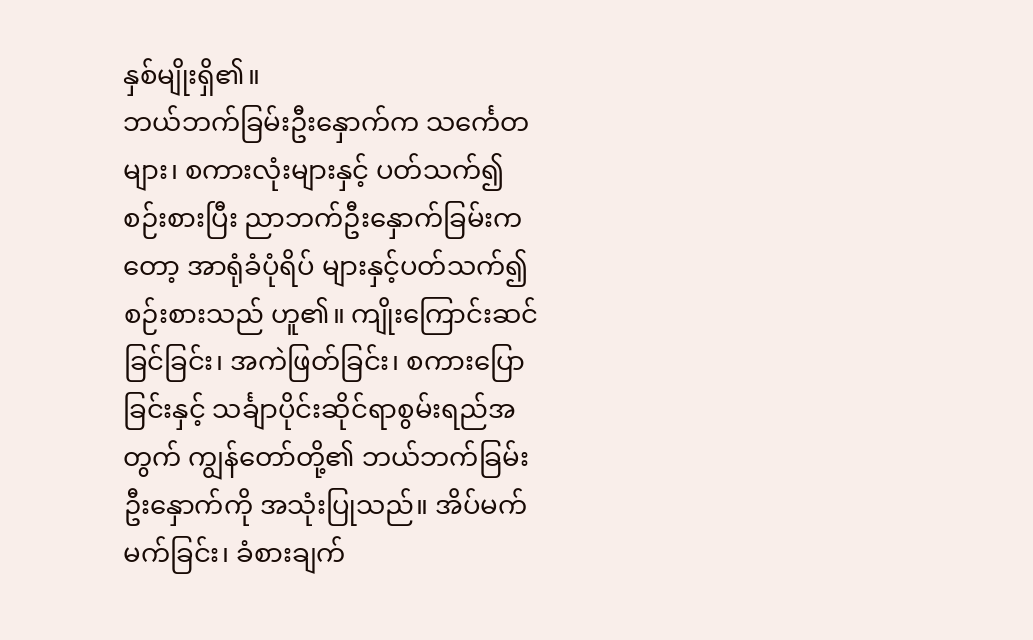နှစ်မျိုးရှိ၏။
ဘယ်ဘက်ခြမ်းဦးနှောက်က သင်္ကေတများ၊ စကားလုံးများနှင့် ပတ်သက်၍ စဉ်းစားပြီး ညာဘက်ဦးနှောက်ခြမ်းကတော့ အာရုံခံပုံရိပ် များနှင့်ပတ်သက်၍ စဉ်းစားသည် ဟူ၏။ ကျိုးကြောင်းဆင်ခြင်ခြင်း၊ အကဲဖြတ်ခြင်း၊ စကားပြောခြင်းနှင့် သင်္ချာပိုင်းဆိုင်ရာစွမ်းရည်အတွက် ကျွန်တော်တို့၏ ဘယ်ဘက်ခြမ်းဦးနှောက်ကို အသုံးပြုသည်။ အိပ်မက် မက်ခြင်း၊ ခံစားချက်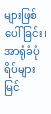များဖြစ်ပေါ်ခြင်း၊ အာရုံခံပုံရိပ်များ မြင်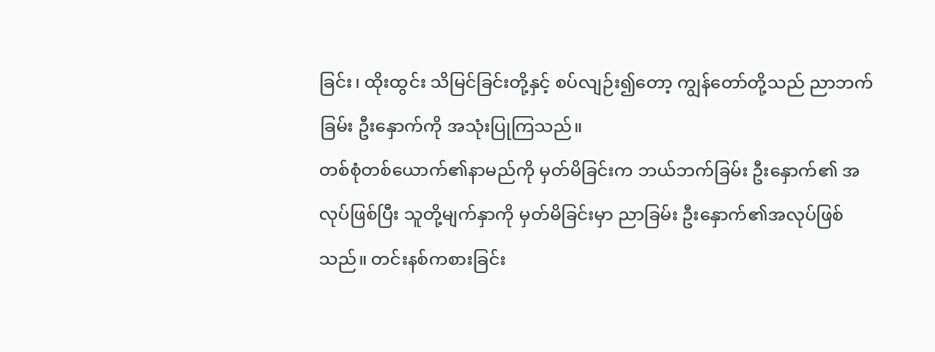ခြင်း၊ ထိုးထွင်း သိမြင်ခြင်းတို့နှင့် စပ်လျဉ်း၍တော့ ကျွန်တော်တို့သည် ညာဘက်ခြမ်း ဦးနှောက်ကို အသုံးပြုကြသည်။
တစ်စုံတစ်ယောက်၏နာမည်ကို မှတ်မိခြင်းက ဘယ်ဘက်ခြမ်း ဦးနှောက်၏ အလုပ်ဖြစ်ပြီး သူတို့မျက်နှာကို မှတ်မိခြင်းမှာ ညာခြမ်း ဦးနှောက်၏အလုပ်ဖြစ်သည်။ တင်းနစ်ကစားခြင်း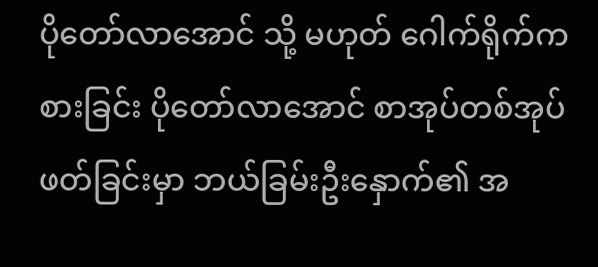ပိုတော်လာအောင် သို့ မဟုတ် ဂေါက်ရိုက်ကစားခြင်း ပိုတော်လာအောင် စာအုပ်တစ်အုပ် ဖတ်ခြင်းမှာ ဘယ်ခြမ်းဦးနှောက်၏ အ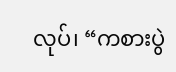လုပ်၊ “ကစားပွဲ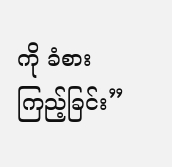ကို ခံစားကြည့်ခြင်း”